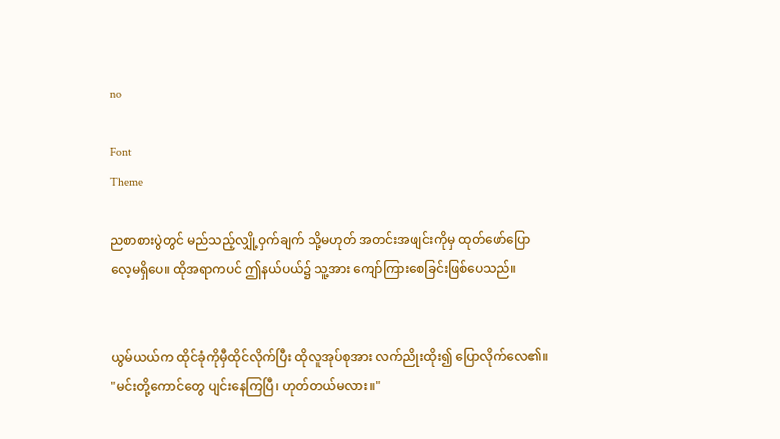no

Font
Theme

ညစာစားပွဲတွင် မည်သည့်လျှို့ဝှက်ချက် သို့မဟုတ် အတင်းအဖျင်းကိုမှ ထုတ်ဖော်ပြောလေ့မရှိပေ။ ထိုအရာကပင် ဤနယ်ပယ်၌ သူ့အား ကျော်ကြားစေခြင်းဖြစ်ပေသည်။


ယွမ်ယယ်က ထိုင်ခုံကိုမှီထိုင်လိုက်ပြီး ထိုလူအုပ်စုအား လက်ညိုးထိုး၍ ပြောလိုက်လေ၏။ "မင်းတို့ကောင်တွေ ပျင်းနေကြပြီ၊ ဟုတ်တယ်မလား။"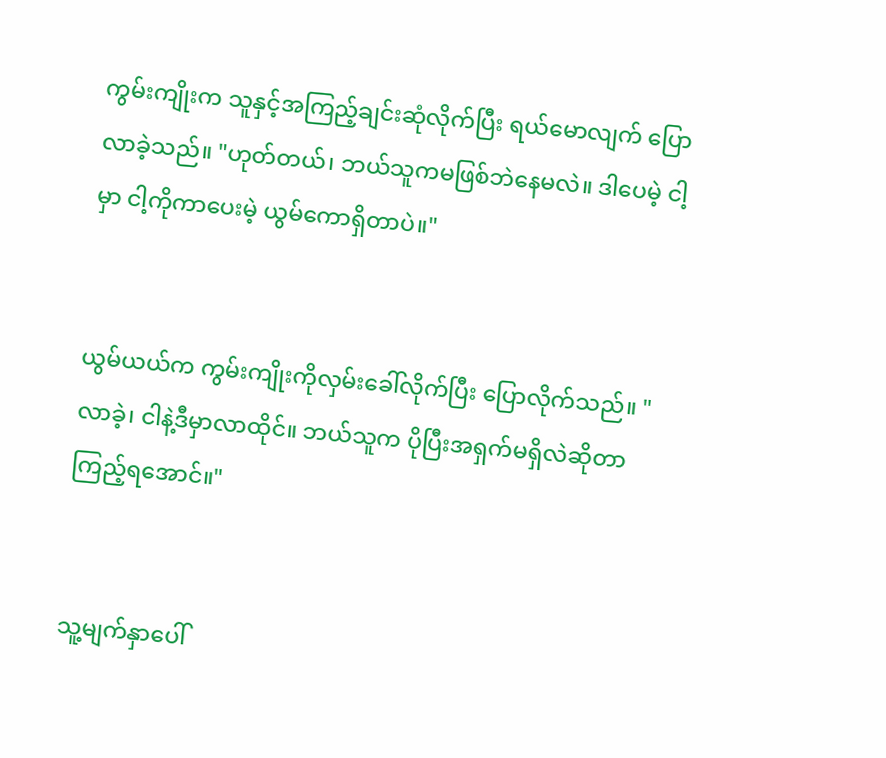ကွမ်းကျိုးက သူနှင့်အကြည့်ချင်းဆုံလိုက်ပြီး ရယ်မောလျက် ပြောလာခဲ့သည်။ "ဟုတ်တယ်၊ ဘယ်သူကမဖြစ်ဘဲနေမလဲ။ ဒါပေမဲ့ ငါ့မှာ ငါ့ကိုကာပေးမဲ့ ယွမ်ကောရှိတာပဲ။"


ယွမ်ယယ်က ကွမ်းကျိုးကိုလှမ်းခေါ်လိုက်ပြီး ပြောလိုက်သည်။ "လာခဲ့၊ ငါနဲ့ဒီမှာလာထိုင်။ ဘယ်သူက ပိုပြီးအရှက်မရှိလဲဆိုတာ ကြည့်ရအောင်။"


သူ့မျက်နှာပေါ်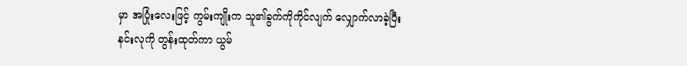မှာ အပြုံးလေးဖြင့် ကွမ်းကျိုးက သူ၏ခွက်ကိုကိုင်လျက် လျှောက်လာခဲ့ပြီး နင်းလုကို တွန်းထုတ်ကာ ယွမ်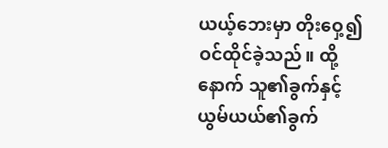ယယ့်ဘေးမှာ တိုးဝှေ့၍ဝင်ထိုင်ခဲ့သည်။ ထို့နောက် သူ၏ခွက်နှင့် ယွမ်ယယ်၏ခွက်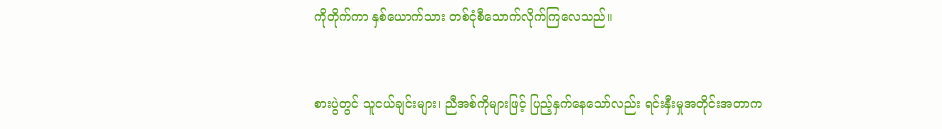ကိုတိုက်ကာ နှစ်ယောက်သား တစ်ငုံစီသောက်လိုက်ကြလေသည်။


စားပွဲတွင် သူငယ်ချင်းများ၊ ညီအစ်ကိုများဖြင့် ပြည့်နှက်နေသော်လည်း ရင်းနှီးမှုအတိုင်းအတာက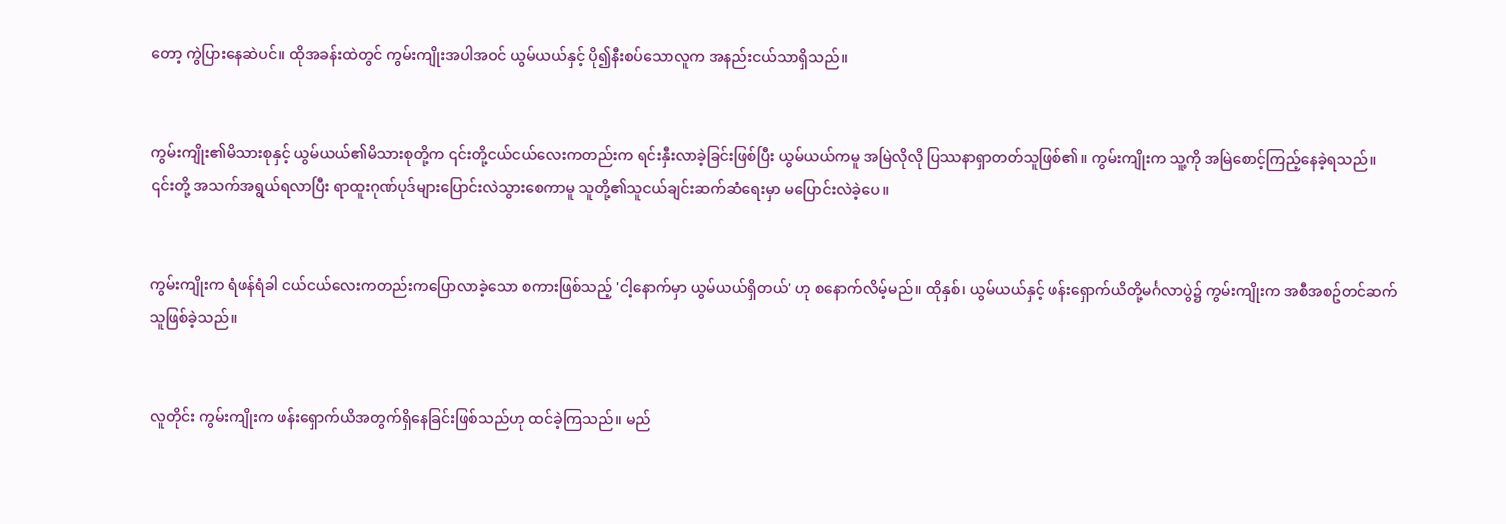တော့ ကွဲပြားနေဆဲပင်။ ထိုအခန်းထဲတွင် ကွမ်းကျိုးအပါအဝင် ယွမ်ယယ်နှင့် ပို၍နီးစပ်သောလူက အနည်းငယ်သာရှိသည်။


ကွမ်းကျိုး၏မိသားစုနှင့် ယွမ်ယယ်၏မိသားစုတို့က ၎င်းတို့ငယ်ငယ်လေးကတည်းက ရင်းနှီးလာခဲ့ခြင်းဖြစ်ပြီး ယွမ်ယယ်ကမူ အမြဲလိုလို ပြဿနာရှာတတ်သူဖြစ်၏။ ကွမ်းကျိုးက သူ့ကို အမြဲစောင့်ကြည့်နေခဲ့ရသည်။ ၎င်းတို့ အသက်အရွယ်ရလာပြီး ရာထူးဂုဏ်ပုဒ်များပြောင်းလဲသွားစေကာမူ သူတို့၏သူငယ်ချင်းဆက်ဆံရေးမှာ မပြောင်းလဲခဲ့ပေ။


ကွမ်းကျိုးက ရံဖန်ရံခါ ငယ်ငယ်လေးကတည်းကပြောလာခဲ့သော စကားဖြစ်သည့် 'ငါ့နောက်မှာ ယွမ်ယယ်ရှိတယ်' ဟု စနောက်လိမ့်မည်။ ထိုနှစ်၊ ယွမ်ယယ်နှင့် ဖန်းရှောက်ယိတို့မင်္ဂလာပွဲ၌ ကွမ်းကျိုးက အစီအစဥ်တင်ဆက်သူဖြစ်ခဲ့သည်။


လူတိုင်း ကွမ်းကျိုးက ဖန်းရှောက်ယိအတွက်ရှိနေခြင်းဖြစ်သည်ဟု ထင်ခဲ့ကြသည်။ မည်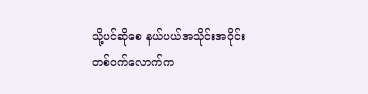သို့ပင်ဆိုစေ နယ်ပယ်အသိုင်းအဝိုင်းတစ်ဝက်လောက်က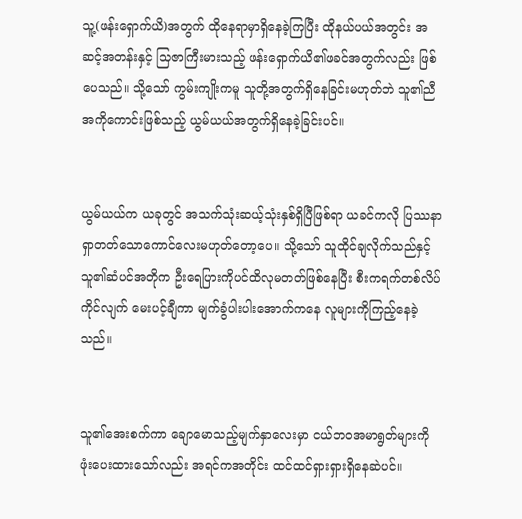သူ့(ဖန်းရှောက်ယိ)အတွက် ထိုနေရာမှာရှိနေခဲ့ကြပြီး ထိုနယ်ပယ်အတွင်း အဆင့်အတန်းနှင့် သြဇာကြီးမားသည့် ဖန်းရှောက်ယိ၏ဖခင်အတွက်လည်း ဖြစ်ပေသည်။ သို့သော် ကွမ်းကျိုးကမူ သူတို့အတွက်ရှိနေခြင်းမဟုတ်ဘဲ သူ၏ညီအကိုကောင်းဖြစ်သည့် ယွမ်ယယ်အတွက်ရှိနေခဲ့ခြင်းပင်။


ယွမ်ယယ်က ယခုတွင် အသက်သုံးဆယ့်သုံးနှစ်ရှိပြီဖြစ်ရာ ယခင်ကလို ပြဿနာရှာတတ်သောကောင်လေးမဟုတ်တော့ပေ။ သို့သော် သူထိုင်ချလိုက်သည်နှင့် သူ၏ဆံပင်အတိုက ဦးရေပြားကိုပင်ထိလုမတတ်ဖြစ်နေပြီး စီးကရက်တစ်လိပ်ကိုင်လျက် မေးပင့်ချီကာ မျက်ခွံပါးပါးအောက်ကနေ လူများကိုကြည့်နေခဲ့သည်။


သူ၏အေးစက်ကာ ချောမောသည့်မျက်နှာလေးမှာ ငယ်ဘဝအမာရွတ်များကို ဖုံးပေးထားသော်လည်း အရင်ကအတိုင်း ထင်ထင်ရှားရှားရှိနေဆဲပင်။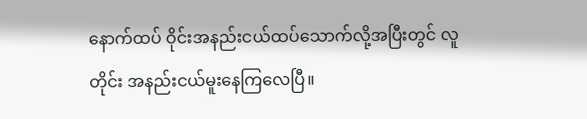နောက်ထပ် ဝိုင်းအနည်းငယ်ထပ်သောက်လို့အပြီးတွင် လူတိုင်း အနည်းငယ်မူးနေကြလေပြီ။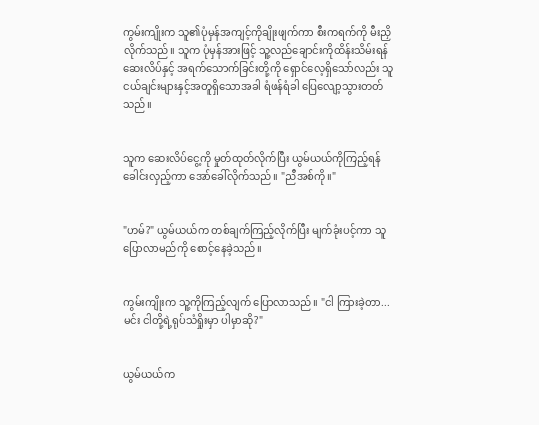ကွမ်းကျိုးက သူ၏ပုံမှန်အကျင့်ကိုချိုးဖျက်ကာ စီးကရက်ကို မီးညှိလိုက်သည်။ သူက ပုံမှန်အားဖြင့် သူ့လည်ချောင်းကိုထိန်းသိမ်းရန် ဆေးလိပ်နှင့် အရက်သောက်ခြင်းတို့ကို ရှောင်လေ့ရှိသော်လည်း သူငယ်ချင်းများနှင့်အတူရှိသောအခါ ရံဖန်ရံခါ ပြေလျော့သွားတတ်သည်။


သူက ဆေးလိပ်ငွေ့ကို မှုတ်ထုတ်လိုက်ပြီး ယွမ်ယယ်ကိုကြည့်ရန် ခေါင်းလှည့်ကာ အော်ခေါ်လိုက်သည်။ "ညီအစ်ကို။"


"ဟမ်?" ယွမ်ယယ်က တစ်ချက်ကြည့်လိုက်ပြီး မျက်ခုံးပင့်ကာ သူပြောလာမည်ကို စောင့်နေခဲ့သည်။


ကွမ်းကျိုးက သူ့ကိုကြည့်လျက် ပြောလာသည်။ "ငါ ကြားခဲ့တာ...မင်း ငါတို့ရဲ့ရုပ်သံရှိုးမှာ ပါမှာဆို?"


ယွမ်ယယ်က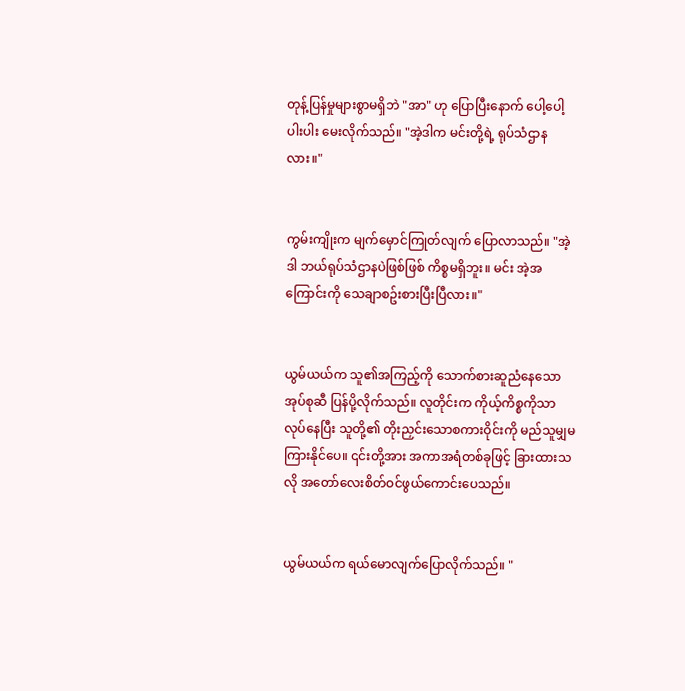တုန့်ပြန်မှုများစွာမရှိဘဲ "အာ" ဟု ပြောပြီးနောက် ပေါ့ပေါ့ပါးပါး မေးလိုက်သည်။ "အဲ့ဒါက မင်းတို့ရဲ့ ရုပ်သံဌာနလား။"


ကွမ်းကျိုးက မျက်မှောင်ကြုတ်လျက် ပြောလာသည်။ "အဲ့ဒါ ဘယ်ရုပ်သံဌာနပဲဖြစ်ဖြစ် ကိစ္စမရှိဘူး။ မင်း အဲ့အကြောင်းကို သေချာစဥ်းစားပြီးပြီလား။"


ယွမ်ယယ်က သူ၏အကြည့်ကို သောက်စားဆူညံနေသောအုပ်စုဆီ ပြန်ပို့လိုက်သည်။ လူတိုင်းက ကိုယ့်ကိစ္စကိုသာလုပ်နေပြီး သူတို့၏ တိုးညှင်းသောစကားဝိုင်းကို မည်သူမျှမကြားနိုင်ပေ။ ၎င်းတို့အား အကာအရံတစ်ခုဖြင့် ခြားထားသလို အတော်လေးစိတ်ဝင်ဖွယ်ကောင်းပေသည်။


ယွမ်ယယ်က ရယ်မောလျက်ပြောလိုက်သည်။ "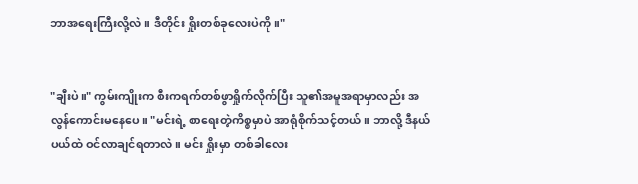ဘာအရေးကြီးလို့လဲ။ ဒီတိုင်း ရှိုးတစ်ခုလေးပဲကို။"


"ချီးပဲ။" ကွမ်းကျိုးက စီးကရက်တစ်ဖွာရှိုက်လိုက်ပြီး သူ၏အမူအရာမှာလည်း အလွန်ကောင်းမနေပေ။ "မင်းရဲ့ စာရေးတဲ့ကိစ္စမှာပဲ အာရုံစိုက်သင့်တယ်။ ဘာလို့ ဒီနယ်ပယ်ထဲ ဝင်လာချင်ရတာလဲ။ မင်း ရှိုးမှာ တစ်ခါလေး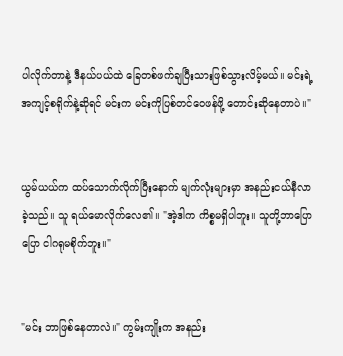ပါလိုက်တာနဲ့ ဒီနယ်ပယ်ထဲ ခြေတစ်ဖက်ချပြီးသားဖြစ်သွားလိမ့်မယ်။ မင်းရဲ့အကျင့်စရိုက်နဲ့ဆိုရင် မင်းက မင်းကိုပြစ်တင်ဝေဖန်ဖို့ တောင်းဆိုနေတာပဲ။"


ယွမ်ယယ်က ထပ်သောက်လိုက်ပြီးနောက် မျက်လုံးများမှာ အနည်းငယ်နီလာခဲ့သည်။ သူ ရယ်မောလိုက်လေ၏။ "အဲ့ဒါက ကိစ္စမရှိပါဘူး။ သူတို့ဘာပြောပြော ငါဂရုမစိုက်ဘူး။"


"မင်း ဘာဖြစ်နေတာလဲ။" ကွမ်းကျိုးက အနည်း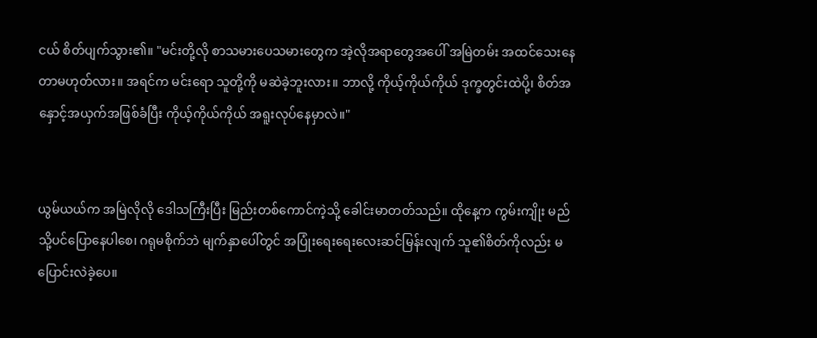ငယ် စိတ်ပျက်သွား၏။ "မင်းတို့လို စာသမားပေသမားတွေက အဲ့လိုအရာတွေအပေါ် အမြဲတမ်း အထင်သေးနေတာမဟုတ်လား။ အရင်က မင်းရော သူတို့ကို မဆဲခဲ့ဘူးလား။ ဘာလို့ ကိုယ့်ကိုယ်ကိုယ် ဒုက္ခတွင်းထဲပို့၊ စိတ်အနှောင့်အယှက်အဖြစ်ခံပြီး ကိုယ့်ကိုယ်ကိုယ် အရူးလုပ်နေမှာလဲ။"


ယွမ်ယယ်က အမြဲလိုလို ဒေါသကြီးပြီး မြည်းတစ်ကောင်ကဲ့သို့ ခေါင်းမာတတ်သည်။ ထိုနေ့က ကွမ်းကျိုး မည်သို့ပင်ပြောနေပါစေ၊ ဂရုမစိုက်ဘဲ မျက်နှာပေါ်တွင် အပြုံးရေးရေးလေးဆင်မြန်းလျက် သူ၏စိတ်ကိုလည်း မပြောင်းလဲခဲ့ပေ။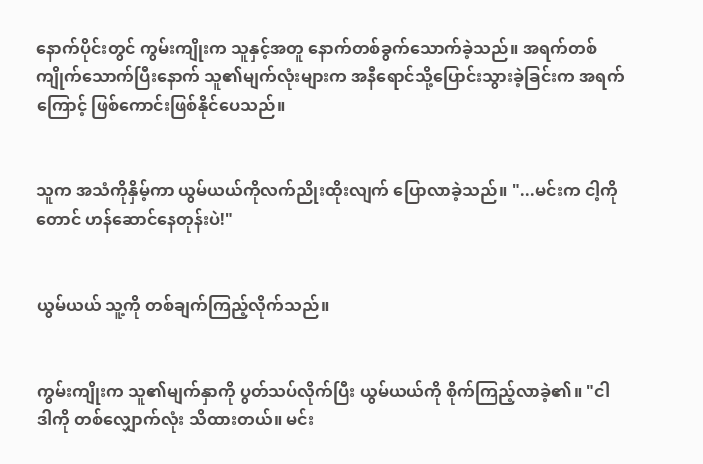နောက်ပိုင်းတွင် ကွမ်းကျိုးက သူနှင့်အတူ နောက်တစ်ခွက်သောက်ခဲ့သည်။ အရက်တစ်ကျိုက်သောက်ပြီးနောက် သူ၏မျက်လုံးများက အနီရောင်သို့ပြောင်းသွားခဲ့ခြင်းက အရက်ကြောင့် ဖြစ်ကောင်းဖြစ်နိုင်ပေသည်။


သူက အသံကိုနှိမ့်ကာ ယွမ်ယယ်ကိုလက်ညိုးထိုးလျက် ပြောလာခဲ့သည်။ "...မင်းက ငါ့ကိုတောင် ဟန်ဆောင်နေတုန်းပဲ!"


ယွမ်ယယ် သူ့ကို တစ်ချက်ကြည့်လိုက်သည်။


ကွမ်းကျိုးက သူ၏မျက်နှာကို ပွတ်သပ်လိုက်ပြီး ယွမ်ယယ်ကို စိုက်ကြည့်လာခဲ့၏။ "ငါ ဒါကို တစ်လျှောက်လုံး သိထားတယ်။ မင်း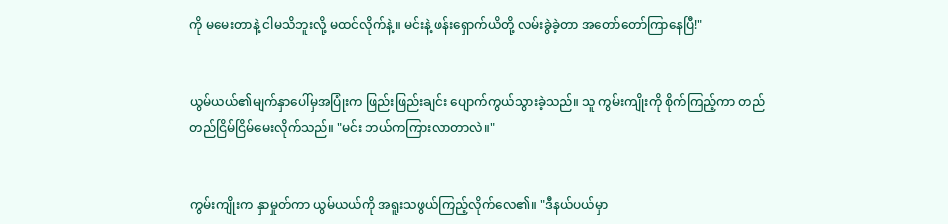ကို မမေးတာနဲ့ ငါမသိဘူးလို့ မထင်လိုက်နဲ့။ မင်းနဲ့ ဖန်းရှောက်ယိတို့ လမ်းခွဲခဲ့တာ အတော်တော်ကြာနေပြီ!"


ယွမ်ယယ်၏မျက်နှာပေါ်မှအပြုံးက ဖြည်းဖြည်းချင်း ပျောက်ကွယ်သွားခဲ့သည်။ သူ ကွမ်းကျိုးကို စိုက်ကြည့်ကာ တည်တည်ငြိမ်ငြိမ်မေးလိုက်သည်။ "မင်း ဘယ်ကကြားလာတာလဲ။"


ကွမ်းကျိုးက နှာမှုတ်ကာ ယွမ်ယယ်ကို အရူးသဖွယ်ကြည့်လိုက်လေ၏။ "ဒီနယ်ပယ်မှာ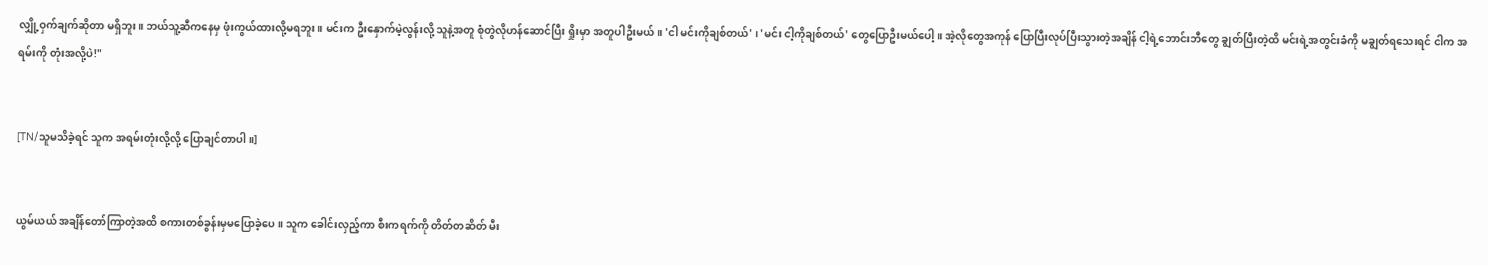လျှို့ဝှက်ချက်ဆိုတာ မရှိဘူး။ ဘယ်သူ့ဆီကနေမှ ဖုံးကွယ်ထားလို့မရဘူး။ မင်းက ဦးနှောက်မဲ့လွန်းလို့ သူနဲ့အတူ စုံတွဲလိုဟန်ဆောင်ပြီး ရှိုးမှာ အတူပါဦးမယ်။ 'ငါ မင်းကိုချစ်တယ်' ၊ 'မင်း ငါ့ကိုချစ်တယ်' တွေပြောဦးမယ်ပေါ့။ အဲ့လိုတွေအကုန် ပြောပြီးလုပ်ပြီးသွားတဲ့အချိန် ငါ့ရဲ့ဘောင်းဘီတွေ ချွတ်ပြီးတဲ့ထိ မင်းရဲ့အတွင်းခံကို မချွတ်ရသေးရင် ငါက အရမ်းကို တုံးအလို့ပဲ!"


[TN/သူမသိခဲ့ရင် သူက အရမ်းတုံးလို့လို့ ပြောချင်တာပါ။]


ယွမ်ယယ် အချိန်တော်ကြာတဲ့အထိ စကားတစ်ခွန်းမှမပြောခဲ့ပေ။ သူက ခေါင်းလှည့်ကာ စီးကရက်ကို တိတ်တဆိတ် မီး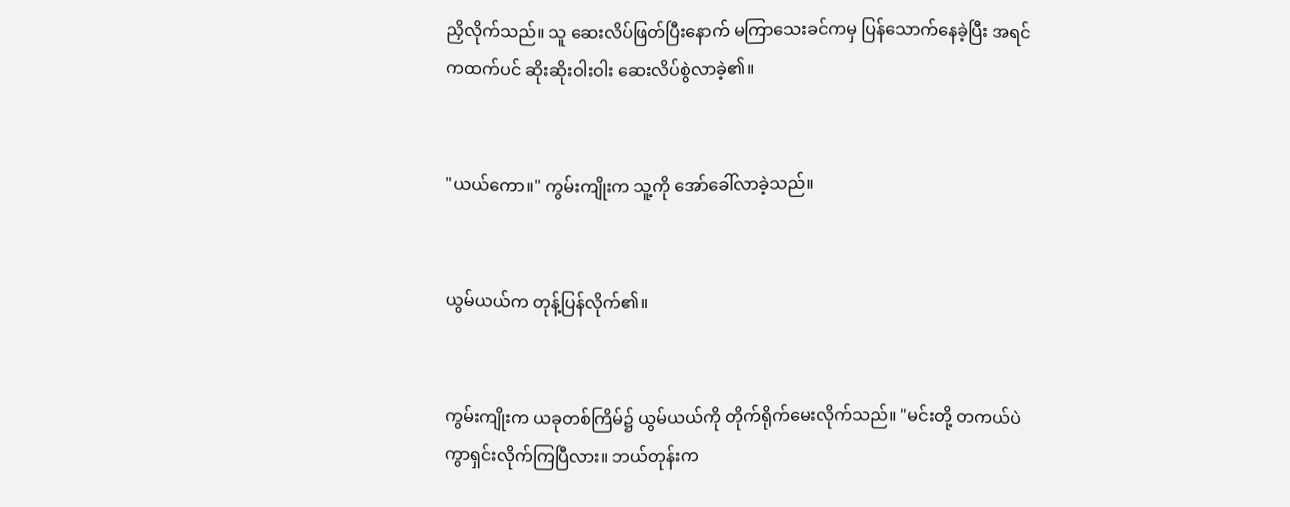ညှိလိုက်သည်။ သူ ဆေးလိပ်ဖြတ်ပြီးနောက် မကြာသေးခင်ကမှ ပြန်သောက်နေခဲ့ပြီး အရင်ကထက်ပင် ဆိုးဆိုးဝါးဝါး ဆေးလိပ်စွဲလာခဲ့၏။


"ယယ်ကော။" ကွမ်းကျိုးက သူ့ကို အော်ခေါ်လာခဲ့သည်။


ယွမ်ယယ်က တုန့်ပြန်လိုက်၏။


ကွမ်းကျိုးက ယခုတစ်ကြိမ်၌ ယွမ်ယယ်ကို တိုက်ရိုက်မေးလိုက်သည်။ "မင်းတို့ တကယ်ပဲ ကွာရှင်းလိုက်ကြပြီလား။ ဘယ်တုန်းက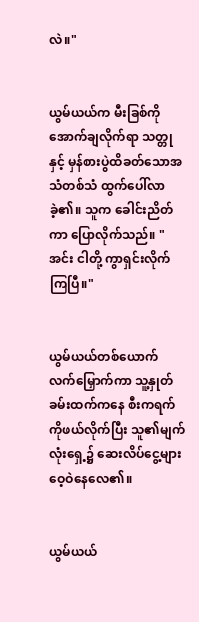လဲ။"


ယွမ်ယယ်က မီးခြစ်ကိုအောက်ချလိုက်ရာ သတ္တုနှင့် မှန်စားပွဲထိခတ်သောအသံတစ်သံ ထွက်ပေါ်လာခဲ့၏။ သူက ခေါင်းညိတ်ကာ ပြောလိုက်သည်။ "အင်း ငါတို့ ကွာရှင်းလိုက်ကြပြီ။"


ယွမ်ယယ်တစ်ယောက် လက်မြှောက်ကာ သူ့နှုတ်ခမ်းထက်ကနေ စီးကရက်ကိုဖယ်လိုက်ပြီး သူ၏မျက်လုံးရှေ့၌ ဆေးလိပ်ငွေ့များ ဝေ့ဝဲနေလေ၏။


ယွမ်ယယ်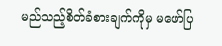မည်သည့်စိတ်ခံစားချက်ကိုမှ မဖော်ပြ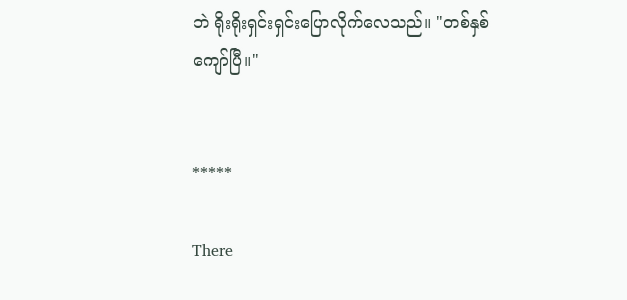ဘဲ ရိုးရိုးရှင်းရှင်းပြောလိုက်လေသည်။ "တစ်နှစ်ကျော်ပြီ။"


*****

There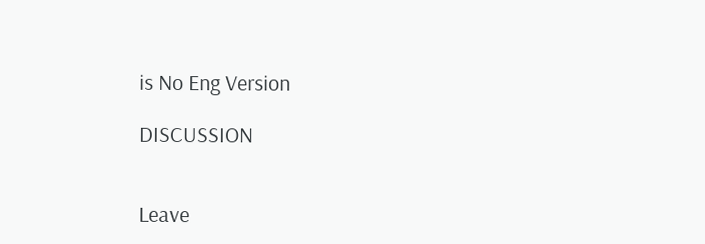is No Eng Version

DISCUSSION


Leave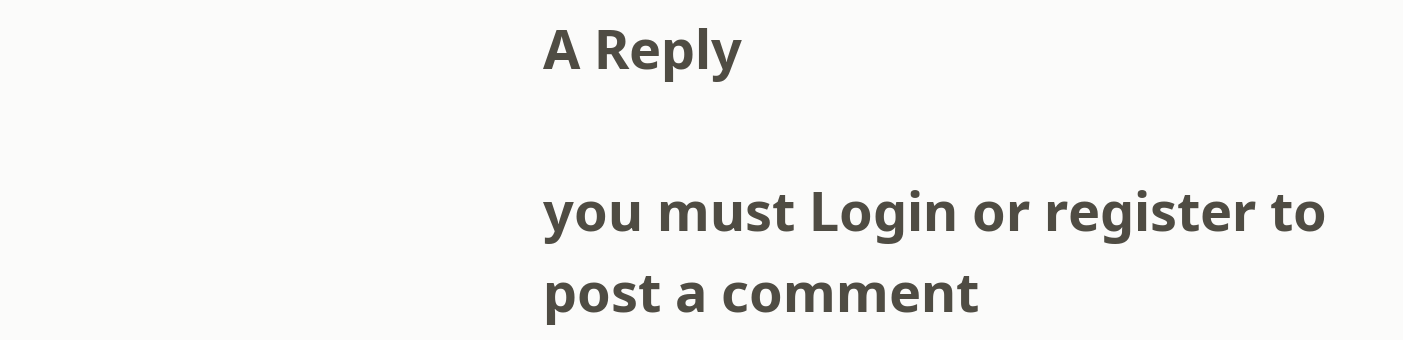A Reply

you must Login or register to post a comment